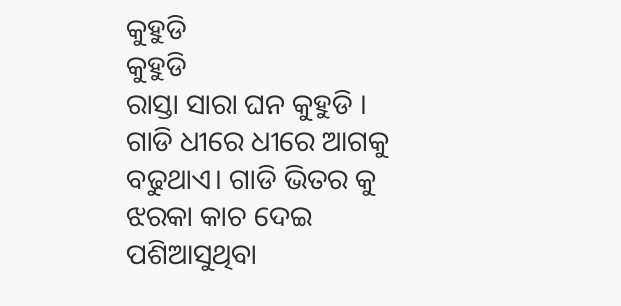କୁହୁଡି
କୁହୁଡି
ରାସ୍ତା ସାରା ଘନ କୁହୁଡି । ଗାଡି ଧୀରେ ଧୀରେ ଆଗକୁ ବଢୁଥାଏ। ଗାଡି ଭିତର କୁ ଝରକା କାଚ ଦେଇ ପଶିଆସୁଥିବା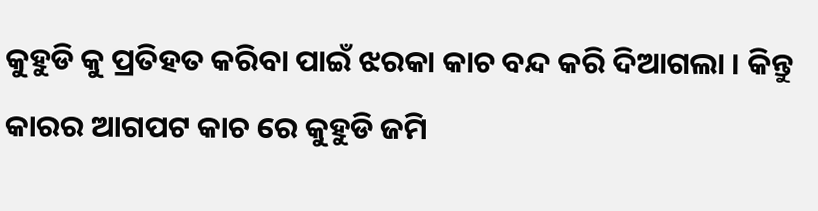କୁହୁଡି କୁ ପ୍ରତିହତ କରିବା ପାଇଁ ଝରକା କାଚ ବନ୍ଦ କରି ଦିଆଗଲା । କିନ୍ତୁ କାରର ଆଗପଟ କାଚ ରେ କୁହୁଡି ଜମି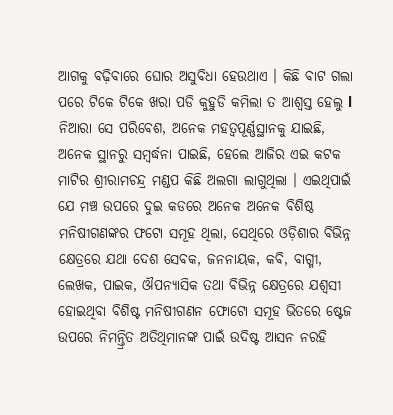ଆଗକୁ ବଢ଼ିବାରେ ଘୋର ଅସୁବିଧା ହେଉଥାଏ । କିଛି ବାଟ ଗଲା ପରେ ଟିକେ ଟିକେ ଖରା ପଡି କୁହୁଡି କମିଲା ତ ଆଶ୍ୱସ୍ତ ହେଲୁ l
ନିଆରା ସେ ପରିବେଶ, ଅନେକ ମହତ୍ୱପୂର୍ଣ୍ଣସ୍ଥାନକୁ ଯାଇଛି, ଅନେକ ସ୍ଥାନରୁ ସମ୍ବର୍ଦ୍ଧନା ପାଇଛି, ହେଲେ ଆଜିର ଏଇ କଟକ ମାଟିର ଶ୍ରୀରାମଚନ୍ଦ୍ର ମଣ୍ଡପ କିଛି ଅଲଗା ଲାଗୁଥିଲା । ଏଇଥିପାଇଁ ଯେ ମଞ୍ଚ ଉପରେ ଦୁଇ କଡରେ ଅନେକ ଅନେକ ବିଶିଷ୍ଠ ମନିଷୀଗଣଙ୍କର ଫଟୋ ସମୂହ ଥିଲା, ସେଥିରେ ଓଡ଼ିଶାର ବିଭିନ୍ନ କ୍ଷେତ୍ରରେ ଯଥା ଦେଶ ସେବକ, ଜନନାୟକ, କବି, ବାଗ୍ମୀ, ଲେଖକ, ପାଇକ, ଔପନ୍ୟାସିକ ତଥା ବିଭିନ୍ନ କ୍ଷେତ୍ରରେ ଯଶ୍ୱସୀ ହୋଇଥିବା ବିଶିଷ୍ଟ ମନିଷୀଗଣନ ଫୋଟୋ ସମୂହ ଭିତରେ ଷ୍ଟେଜ ଉପରେ ନିମନ୍ତ୍ରିତ ଅତିଥିମାନଙ୍କ ପାଇଁ ଉଦିଷ୍ଟ ଆସନ ନରହି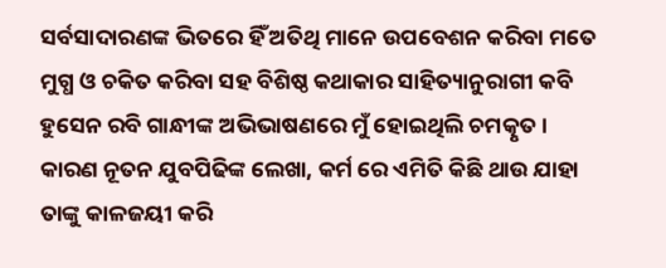ସର୍ବସାଦାରଣଙ୍କ ଭିତରେ ହିଁ ଅତିଥି ମାନେ ଉପବେଶନ କରିବା ମତେ ମୁଗ୍ଧ ଓ ଚକିତ କରିବା ସହ ବିଶିଷ୍ଠ କଥାକାର ସାହିତ୍ୟାନୁରାଗୀ କବି ହୁସେନ ରବି ଗାନ୍ଧୀଙ୍କ ଅଭିଭାଷଣରେ ମୁଁ ହୋଇଥିଲି ଚମତ୍କୃତ । କାରଣ ନୂତନ ଯୁବପିଢିଙ୍କ ଲେଖା, କର୍ମ ରେ ଏମିତି କିଛି ଥାଉ ଯାହା ତାଙ୍କୁ କାଳଜୟୀ କରି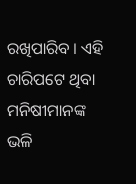ରଖିପାରିବ । ଏହି ଚାରିପଟେ ଥିବା ମନିଷୀମାନଙ୍କ ଭଳି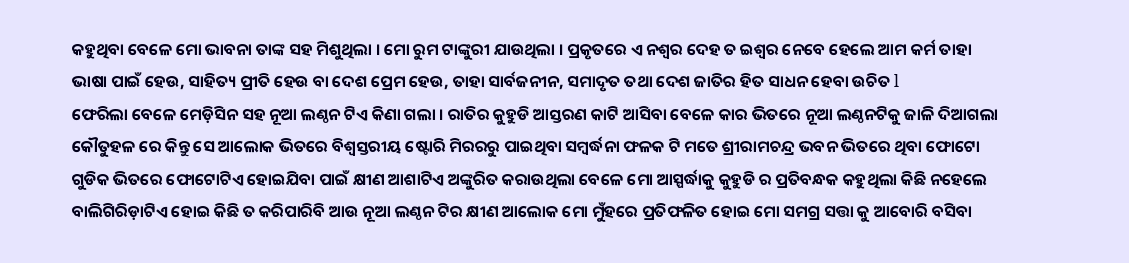କହୁଥିବା ବେଳେ ମୋ ଭାବନା ତାଙ୍କ ସହ ମିଶୁଥିଲା । ମୋ ରୁମ ଟାଙ୍କୁରୀ ଯାଉଥିଲା । ପ୍ରକୃତରେ ଏ ନଶ୍ୱର ଦେହ ତ ଇଶ୍ୱର ନେବେ ହେଲେ ଆମ କର୍ମ ତାହା ଭାଷା ପାଇଁ ହେଉ, ସାହିତ୍ୟ ପ୍ରୀତି ହେଉ ବା ଦେଶ ପ୍ରେମ ହେଉ, ତାହା ସାର୍ବଜନୀନ, ସମାଦୃତ ତଥା ଦେଶ ଜାତିର ହିତ ସାଧନ ହେବା ଉଚିତ l
ଫେରିଲା ବେଳେ ମେଡ଼ିସିନ ସହ ନୂଆ ଲଣ୍ଠନ ଟିଏ କିଣା ଗଲା । ରାତିର କୁହୁଡି ଆସ୍ତରଣ କାଟି ଆସିବା ବେଳେ କାର ଭିତରେ ନୂଆ ଲଣ୍ଠନଟିକୁ ଜାଳି ଦିଆଗଲା କୌତୁହଳ ରେ କିନ୍ତୁ ସେ ଆଲୋକ ଭିତରେ ବିଶ୍ୱସ୍ତରୀୟ ଷ୍ଟୋରି ମିରରରୁ ପାଇଥିବା ସମ୍ବର୍ଦ୍ଧନା ଫଳକ ଟି ମତେ ଶ୍ରୀରାମଚନ୍ଦ୍ର ଭବନ ଭିତରେ ଥିବା ଫୋଟୋ ଗୁଡିକ ଭିତରେ ଫୋଟୋଟିଏ ହୋଇଯିବା ପାଇଁ କ୍ଷୀଣ ଆଶାଟିଏ ଅଙ୍କୁରିତ କରାଉଥିଲା ବେଳେ ମୋ ଆସ୍ପର୍ଦ୍ଧାକୁ କୁହୁଡି ର ପ୍ରତିବନ୍ଧକ କହୁଥିଲା କିଛି ନହେଲେ ବାଲିଗିରିଡ଼ାଟିଏ ହୋଇ କିଛି ତ କରିପାରିବି ଆଉ ନୂଆ ଲଣ୍ଠନ ଟିର କ୍ଷୀଣ ଆଲୋକ ମୋ ମୁଁହରେ ପ୍ରତିଫଳିତ ହୋଇ ମୋ ସମଗ୍ର ସତ୍ତା କୁ ଆବୋରି ବସିବା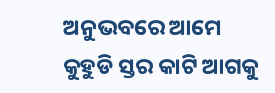ଅନୁଭବରେ ଆମେ କୁହୁଡି ସ୍ତର କାଟି ଆଗକୁ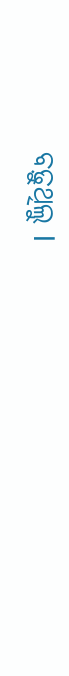ବଢ଼ୁଥିଲୁ l